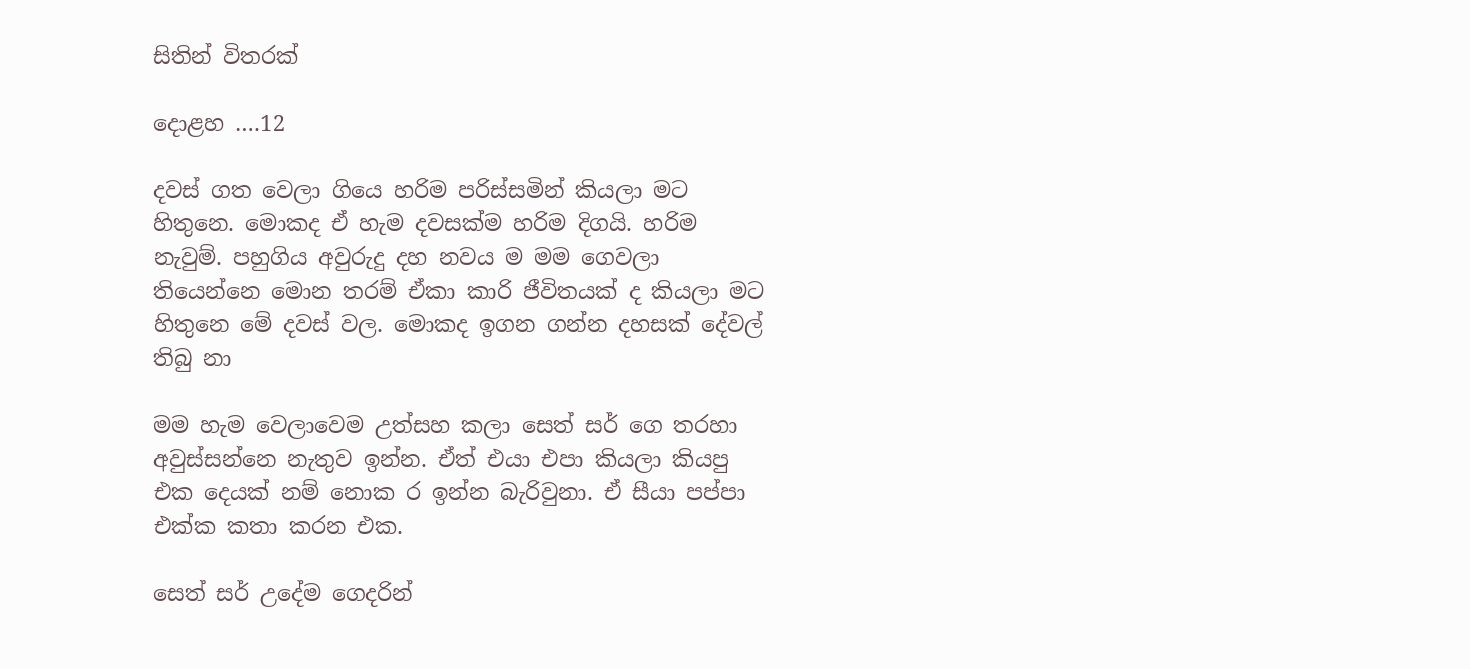සිතින් විතරක්

දොළහ ….12

දවස් ගත වෙලා ගියෙ හරිම පරිස්සමින් කියලා මට හිතුනෙ. මොකද ඒ හැම දවසක්ම හරිම දිගයි. හරිම නැවුම්. පහුගිය අවුරුදු දහ නවය ම මම ගෙවලා තියෙන්නෙ මොන තරම් ඒකා කාරි ජීවිතයක් ද කියලා මට හිතුනෙ මේ දවස් වල. මොකද ඉගන ගන්න දහසක් දේවල් තිබු නා

මම හැම වෙලාවෙම උත්සහ කලා සෙත් සර් ගෙ තරහා අවුස්සන්නෙ නැතුව ඉන්න. ඒත් එයා එපා කියලා කියපු එක දෙයක් නම් නොක ර ඉන්න බැරිවුනා. ඒ සීයා පප්පා එක්ක කතා කරන එක.

සෙත් සර් උදේම ගෙදරින්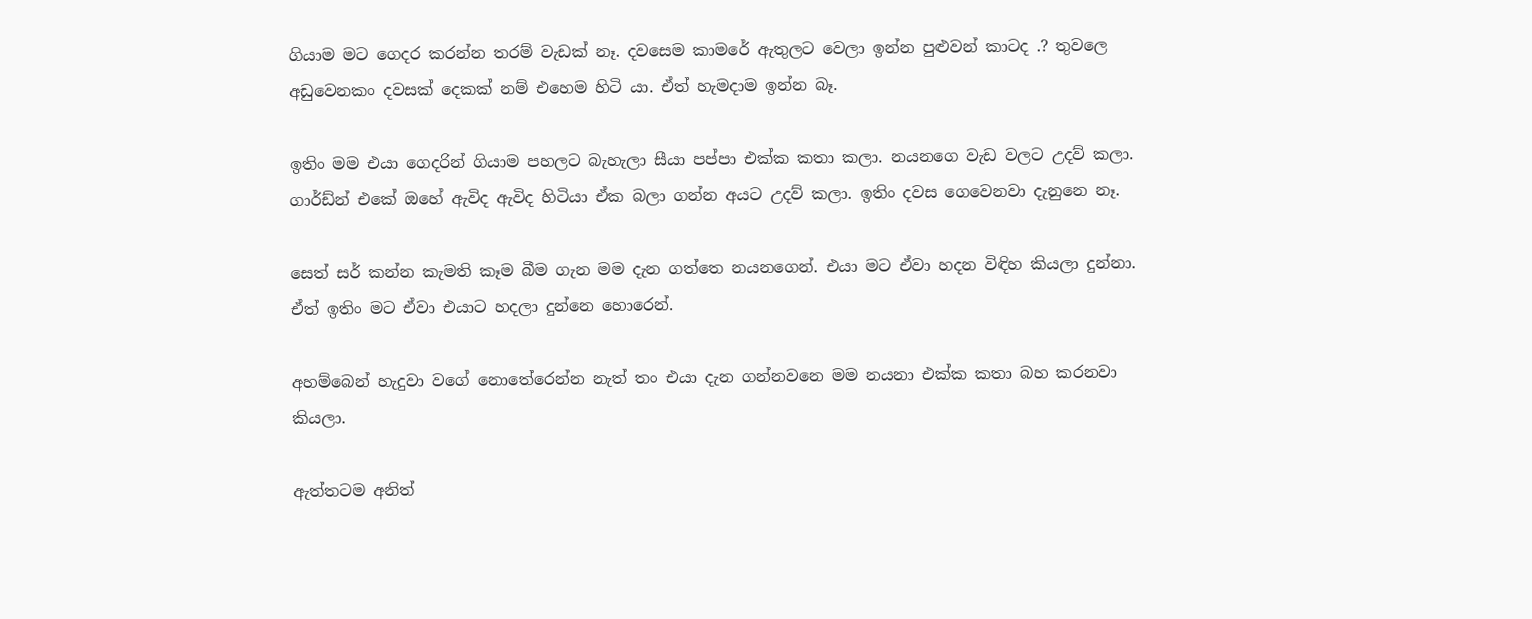ගියාම මට ගෙදර කරන්න තරම් වැඩක් නෑ. දවසෙම කාමරේ ඇතුලට වෙලා ඉන්න පුළුවන් කාටද .? තුවලෙ අඩුවෙනකං දවසක් දෙකක් නම් එහෙම හිටි යා. ඒත් හැමදාම ඉන්න බෑ.

ඉතිං මම එයා ගෙදරින් ගියාම පහලට බැහැලා සීයා පප්පා එක්ක කතා කලා. නයනගෙ වැඩ වලට උදව් කලා. ගාර්ඩ්න් එකේ ඔහේ ඇවිද ඇවිද හිටියා ඒක බලා ගන්න අයට උදව් කලා. ඉතිං දවස ගෙවෙනවා දැනුනෙ නෑ.

සෙත් සර් කන්න කැමති කෑම බීම ගැන මම දැන ගත්තෙ නයනගෙන්. එයා මට ඒවා හදන විඳිහ කියලා දුන්නා. ඒත් ඉතිං මට ඒවා එයාට හදලා දුන්නෙ හොරෙන්.

අහම්බෙන් හැදුවා වගේ නොතේරෙන්න නැත් තං එයා දැන ගන්නවනෙ මම නයනා එක්ක කතා බහ කරනවා කියලා.

ඇත්තටම අනිත්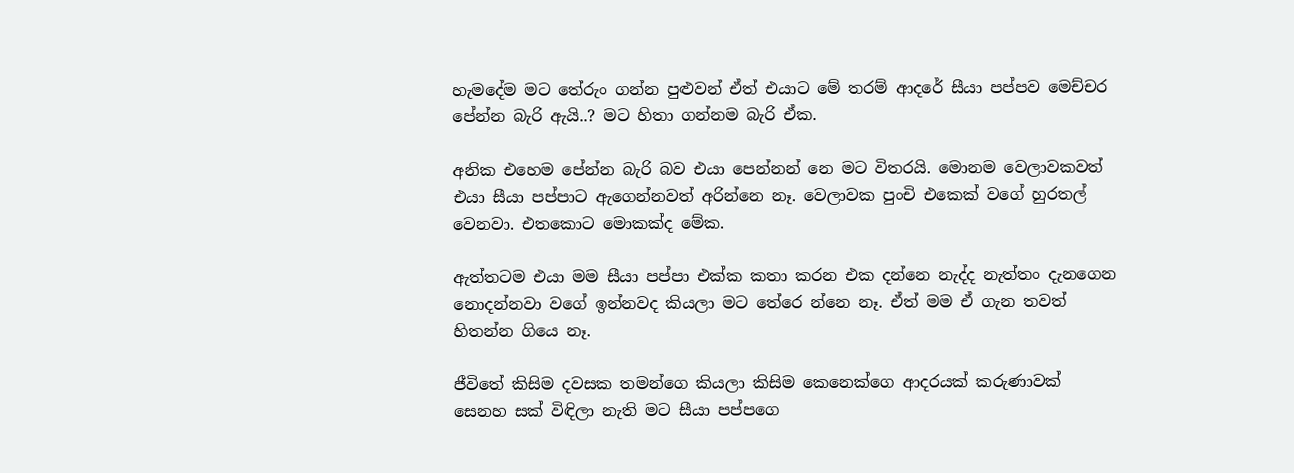හැමදේම මට තේරුං ගන්න පුළුවන් ඒත් එයාට මේ තරම් ආදරේ සීයා පප්පව මෙච්චර පේන්න බැරි ඇයි..? මට හිතා ගන්නම බැරි ඒක.

අනික එහෙම පේන්න බැරි බව එයා පෙන්නන් නෙ මට විතරයි. මොනම වෙලාවකවත් එයා සීයා පප්පාට ඇගෙන්නවත් අරින්නෙ නෑ. වෙලාවක පුංචි එකෙක් වගේ හුරතල් වෙනවා. එතකොට මොකක්ද මේක.

ඇත්තටම එයා මම සීයා පප්පා එක්ක කතා කරන එක දන්නෙ නැද්ද නැත්තං දැනගෙන නොදන්නවා වගේ ඉන්නවද කියලා මට තේරෙ න්නෙ නෑ. ඒත් මම ඒ ගැන තවත් හිතන්න ගියෙ නෑ.

ජීවිතේ කිසිම දවසක තමන්ගෙ කියලා කිසිම කෙනෙක්ගෙ ආදරයක් කරුණාවක් සෙනහ සක් විඳිලා නැති මට සීයා පප්පගෙ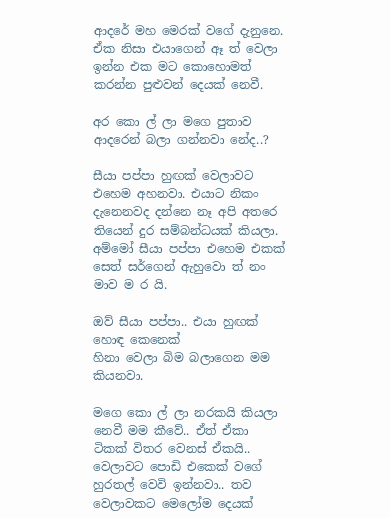ආදරේ මහ මෙරක් වගේ දැනුනෙ. ඒක නිසා එයාගෙන් ඈ ත් වෙලා ඉන්න එක මට කොහොමත් කරන්න පුළුවන් දෙයක් නෙවී.

අර කො ල් ලා මගෙ පුතාව ආදරෙන් බලා ගන්නවා නේද..?

සීයා පප්පා හුඟක් වෙලාවට එහෙම අහනවා. එයාට නිකං දැනෙනවද දන්නෙ නෑ අපි අතරෙ තියෙන් දුර සම්බන්ධයක් කියලා. අම්මෝ සීයා පප්පා එහෙම එකක් සෙත් සර්ගෙන් ඇහුවො ත් නං මාව ම ර යි.

ඔව් සීයා පප්පා.. එයා හුඟක් හොඳ කෙනෙක්
හිනා වෙලා බිම බලාගෙන මම කියනවා.

මගෙ කො ල් ලා නරකයි කියලා නෙවී මම කීවේ.. ඒත් ඒකා ටිකක් විතර වෙනස් ඒකයි.. වෙලාවට පොඩි එකෙක් වගේ හුරතල් වෙවි ඉන්නවා.. තව වෙලාවකට මෙලෝම දෙයක්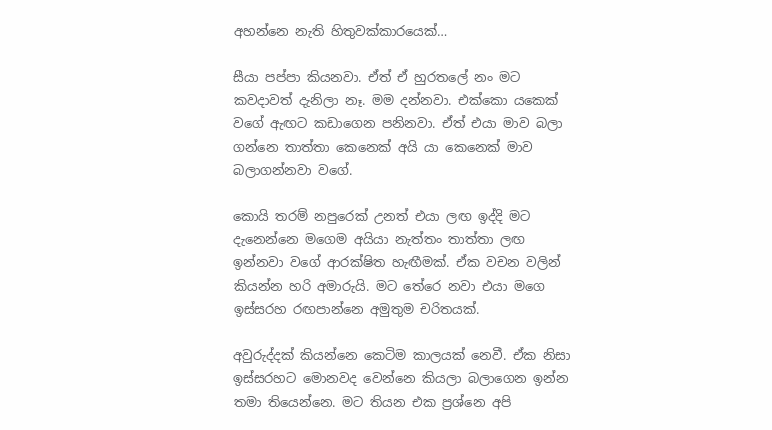අහන්නෙ නැති හිතුවක්කාරයෙක්…

සීයා පප්පා කියනවා. ඒත් ඒ හුරතලේ නං මට කවදාවත් දැනිලා නෑ. මම දන්නවා. එක්කො යකෙක් වගේ ඇඟට කඩාගෙන පනිනවා. ඒත් එයා මාව බලා ගන්නෙ තාත්තා කෙනෙක් අයි යා කෙනෙක් මාව බලාගන්නවා වගේ.

කොයි තරම් නපුරෙක් උනත් එයා ලඟ ඉද්දි මට දැනෙන්නෙ මගෙම අයියා නැත්තං තාත්තා ලඟ ඉන්නවා වගේ ආරක්ෂිත හැඟීමක්. ඒක වචන වලින් කියන්න හරි අමාරුයි. මට තේරෙ නවා එයා මගෙ ඉස්සරහ රඟපාන්නෙ අමුතුම චරිතයක්.

අවුරුද්දක් කියන්නෙ කෙටිම කාලයක් නෙවී. ඒක නිසා ඉස්සරහට මොනවද වෙන්නෙ කියලා බලාගෙන ඉන්න තමා තියෙන්නෙ. මට තියන එක ප්‍රශ්නෙ අපි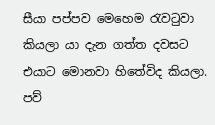සීයා පප්පව මෙහෙම රැවටුවා කියලා යා දැන ගත්ත දවසට එයාට මොනවා හිතේවිද කියලා. පව්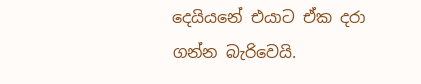දෙයියනේ එයාට ඒක දරා ගන්න බැරිවෙයි.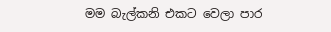මම බැල්කනි එකට වෙලා පාර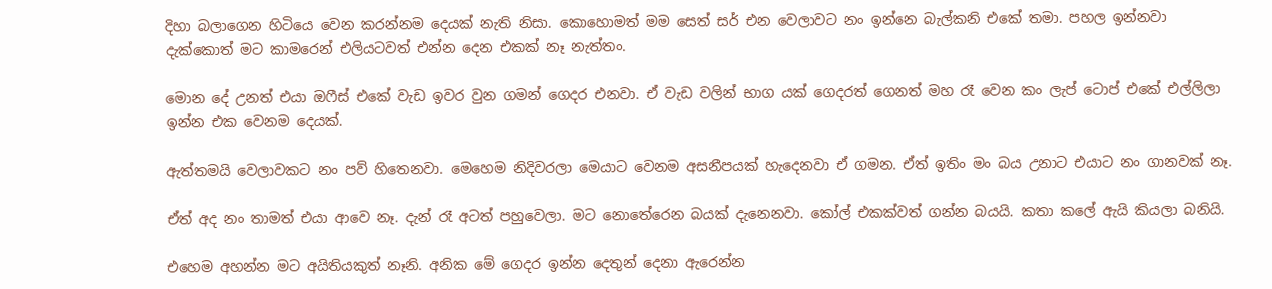දිහා බලාගෙන හිටියෙ වෙන කරන්නම දෙයක් නැති නිසා. කොහොමත් මම සෙත් සර් එන වෙලාවට නං ඉන්නෙ බැල්කනි එකේ තමා. පහල ඉන්නවා දැක්කොත් මට කාමරෙන් එලියටවත් එන්න දෙන එකක් නෑ නැත්තං.

මොන දේ උනත් එයා ඔෆීස් එකේ වැඩ ඉවර වුන ගමන් ගෙදර එනවා. ඒ වැඩ වලින් භාග යක් ගෙදරත් ගෙනත් මහ රෑ වෙන කං ලැප් ටොප් එකේ එල්ලිලා ඉන්න එක වෙනම දෙයක්.

ඇත්තමයි වෙලාවකට නං පව් හිතෙනවා. මෙහෙම නිදිවරලා මෙයාට වෙනම අසනීපයක් හැදෙනවා ඒ ගමන. ඒත් ඉතිං මං බය උනාට එයාට නං ගානවක් නෑ.

ඒත් අද නං තාමත් එයා ආවෙ නෑ. දැන් රෑ අටත් පහුවෙලා. මට නොතේරෙන බයක් දැනෙනවා. කෝල් එකක්වත් ගන්න බයයි. කතා කලේ ඇයි කියලා බනියි.

එහෙම අහන්න මට අයිතියකුත් නෑනි. අනික මේ ගෙදර ඉන්න දෙතුන් දෙනා ඇරෙන්න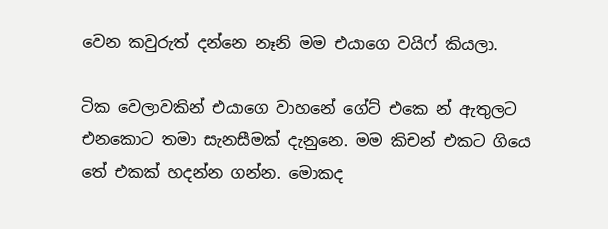වෙන කවුරුත් දන්නෙ නෑනි මම එයාගෙ වයිෆ් කියලා.

ටික වෙලාවකින් එයාගෙ වාහනේ ගේට් එකෙ න් ඇතුලට එනකොට තමා සැනසීමක් දැනුනෙ. මම කිචන් එකට ගියෙ තේ එකක් හදන්න ගන්න. මොකද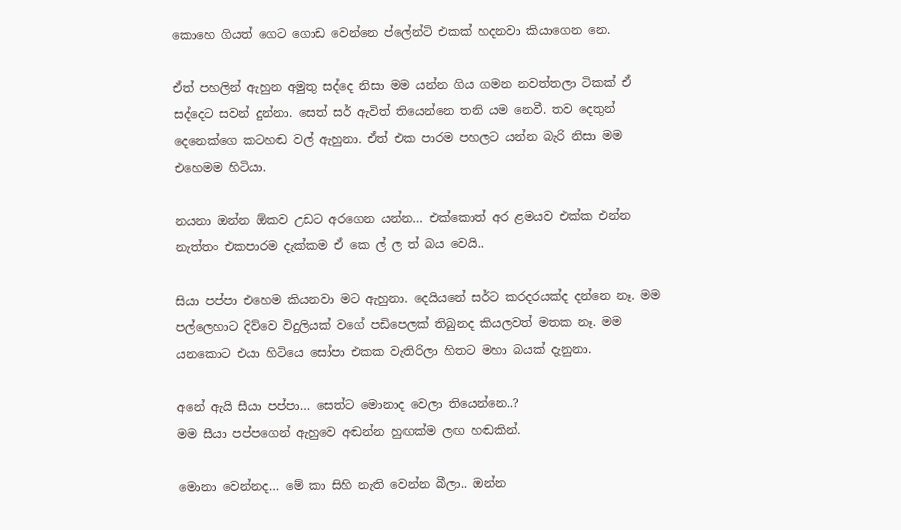කොහෙ ගියත් ගෙට ගොඩ වෙන්නෙ ප්ලේන්ටි එකක් හදනවා කියාගෙන නෙ.

ඒත් පහලින් ඇහුන අමුතු සද්දෙ නිසා මම යන්න ගිය ගමන නවත්තලා ටිකක් ඒ සද්දෙට සවන් දුන්නා. සෙත් සර් ඇවිත් තියෙන්නෙ තනි යම නෙවී. තව දෙතුන් දෙනෙක්ගෙ කටහඬ වල් ඇහුනා. ඒත් එක පාරම පහලට යන්න බැරි නිසා මම එහෙමම හිටියා.

නයනා ඔන්න ඕකව උඩට අරගෙන යන්න… එක්කොත් අර ළමයව එක්ක එන්න නැත්තං එකපාරම දැක්කම ඒ කෙ ල් ල ත් බය වෙයි..

සියා පප්පා එහෙම කියනවා මට ඇහුනා. දෙයියනේ සර්ට කරදරයක්ද දන්නෙ නෑ. මම පල්ලෙහාට දිව්වෙ විදුලියක් වගේ පඩිපෙලක් තිබුනද කියලවත් මතක නෑ. මම යනකොට එයා හිටියෙ සෝපා එකක වැතිරිලා හිතට මහා බයක් දැනුනා.

අනේ ඇයි සීයා පප්පා… සෙත්ට මොනාද වෙලා තියෙන්නෙ..?
මම සීයා පප්පගෙන් ඇහුවෙ අඬන්න හුඟක්ම ලඟ හඬකින්.

මොනා වෙන්නද… මේ කා සිහි නැති වෙන්න බීලා.. ඔන්න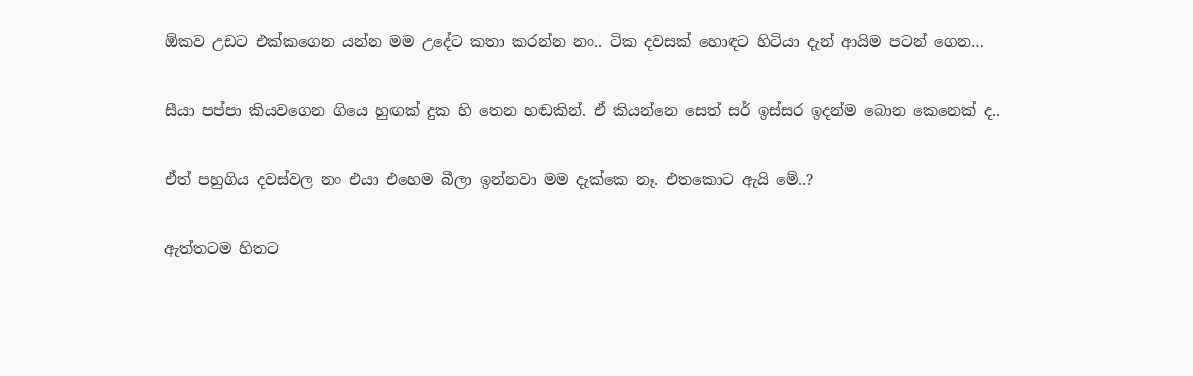ඕකව උඩට එක්කගෙන යන්න මම උදේට කතා කරන්න නං.. ටික දවසක් හොඳට හිටියා දැන් ආයිම පටන් ගෙන…

සීයා පප්පා කියවගෙන ගියෙ හුඟක් දුක හි තෙන හඬකින්. ඒ කියන්නෙ සෙත් සර් ඉස්සර ඉදන්ම බොන කෙනෙක් ද..

ඒත් පහුගිය දවස්වල නං එයා එහෙම බීලා ඉන්නවා මම දැක්කෙ නෑ. එතකොට ඇයි මේ..?

ඇත්තටම හිතට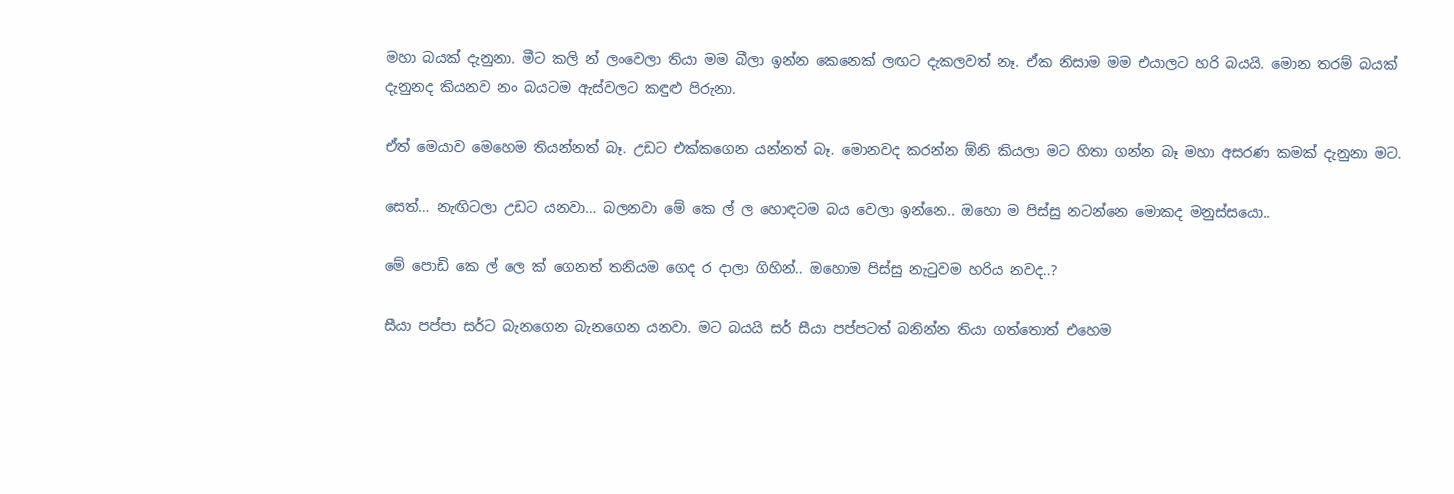මහා බයක් දැනුනා. මීට කලි න් ලංවෙලා තියා මම බීලා ඉන්න කෙනෙක් ලඟට දැකලවත් නෑ. ඒක නිසාම මම එයාලට හරි බයයි. මොන තරම් බයක් දැනුනද කියනව නං බයටම ඇස්වලට කඳුළු පිරුනා.

ඒත් මෙයාව මෙහෙම තියන්නත් බෑ. උඩට එක්කගෙන යන්නත් බෑ. මොනවද කරන්න ඕනි කියලා මට හිතා ගන්න බෑ මහා අසරණ කමක් දැනුනා මට.

සෙත්… නැඟිටලා උඩට යනවා… බලනවා මේ කෙ ල් ල හොඳටම බය වෙලා ඉන්නෙ.. ඔහො ම පිස්සු නටන්නෙ මොකද මනුස්සයො..

මේ පොඩි කෙ ල් ලෙ ක් ගෙනත් තනියම ගෙද ර දාලා ගිහින්.. ඔහොම පිස්සු නැටුවම හරිය නවද..?

සීයා පප්පා සර්ට බැනගෙන බැනගෙන යනවා. මට බයයි සර් සීයා පප්පටත් බනින්න තියා ගත්තොත් එහෙම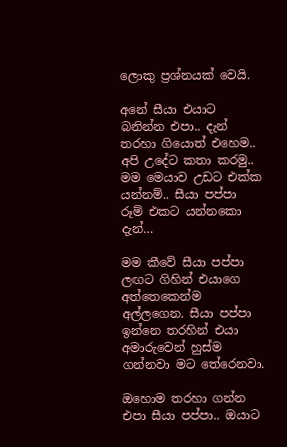ලොකු ප්‍රශ්නයක් වෙයි.

අනේ සීයා එයාට බනින්න එපා.. දැන් තරහා ගියොත් එහෙම.. අපි උදේට කතා කරමු.. මම මෙයාව උඩට එක්ක යන්නම්.. සීයා පප්පා රූම් එකට යන්නකො දැන්…

මම කීවේ සීයා පප්පා ලඟට ගිහින් එයාගෙ අත්තෙකෙන්ම අල්ලගෙන. සීයා පප්පා ඉන්නෙ තරහින් එයා අමාරුවෙන් හුස්ම ගන්නවා මට තේරෙනවා.

ඔහොම තරහා ගන්න එපා සීයා පප්පා.. ඔයාට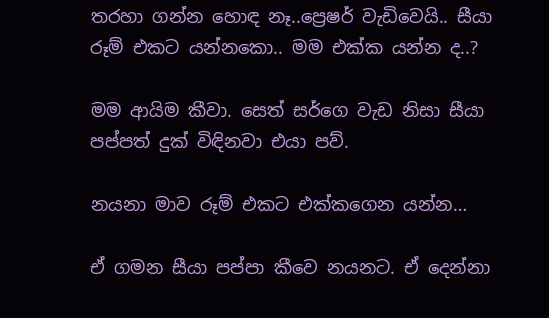තරහා ගන්න හොඳ නෑ..ප්‍රෙෂර් වැඩිවෙයි.. සීයා රූම් එකට යන්නකො.. මම එක්ක යන්න ද..?

මම ආයිම කීවා. සෙත් සර්ගෙ වැඩ නිසා සීයා පප්පත් දුක් විඳිනවා එයා පව්.

නයනා මාව රූම් එකට එක්කගෙන යන්න…

ඒ ගමන සීයා පප්පා කීවෙ නයනට. ඒ දෙන්නා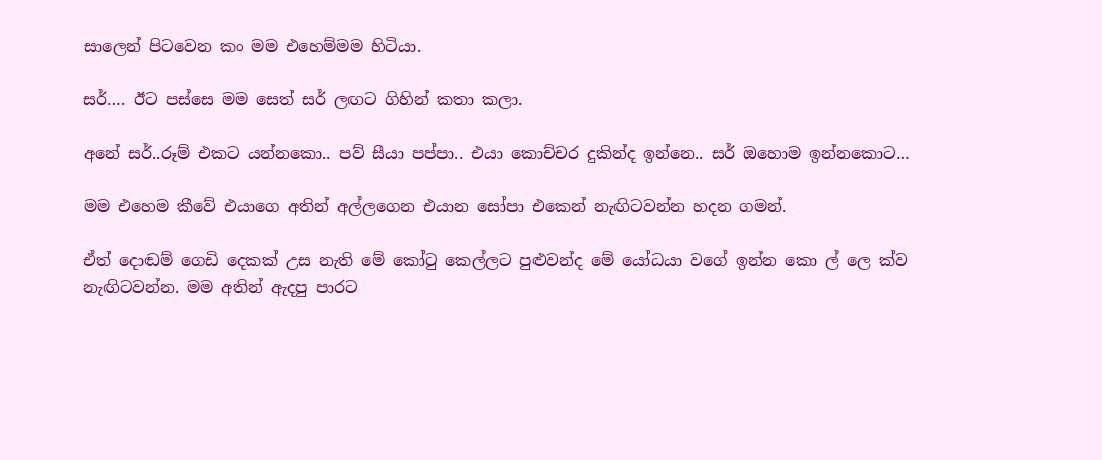සාලෙන් පිටවෙන කං මම එහෙම්මම හිටියා.

සර්…. ඊට පස්සෙ මම සෙත් සර් ලඟට ගිහින් කතා කලා.

අනේ සර්..රූම් එකට යන්නකො.. පව් සීයා පප්පා.. එයා කොච්චර දුකින්ද ඉන්නෙ.. සර් ඔහොම ඉන්නකොට…

මම එහෙම කීවේ එයාගෙ අතින් අල්ලගෙන එයාන සෝපා එකෙන් නැඟිටවන්න හදන ගමන්.

ඒත් දොඬම් ගෙඩි දෙකක් උස නැති මේ කෝටු කෙල්ලට පුළුවන්ද මේ යෝධයා වගේ ඉන්න කො ල් ලෙ ක්ව නැඟිටවන්න. මම අතින් ඇදපු පාරට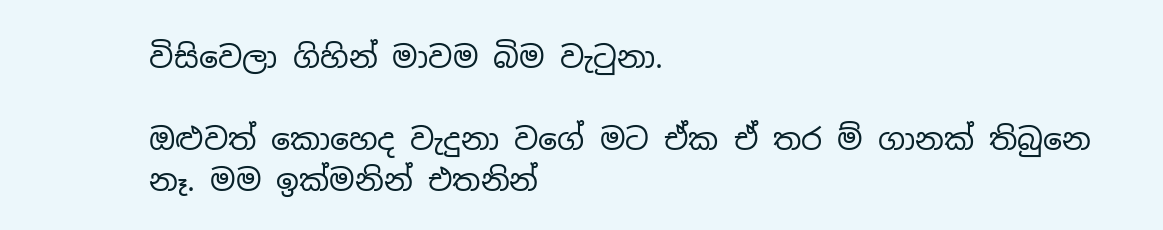විසිවෙලා ගිහින් මාවම බිම වැටුනා.

ඔළුවත් කොහෙද වැදුනා වගේ මට ඒක ඒ තර ම් ගානක් තිබුනෙ නෑ. මම ඉක්මනින් එතනින්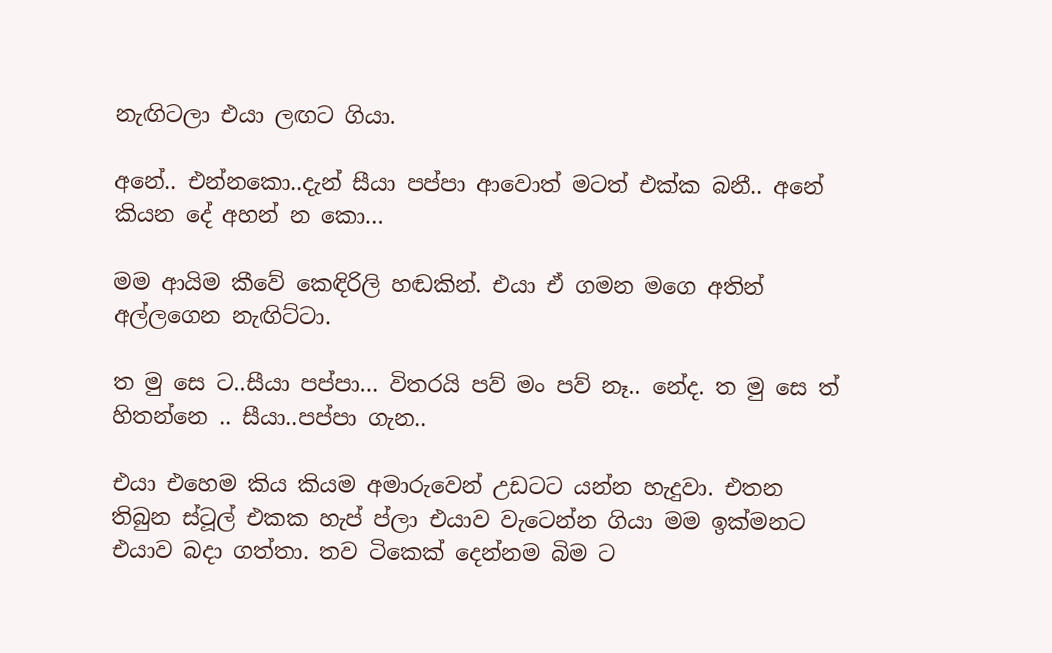නැඟිටලා එයා ලඟට ගියා.

අනේ.. එන්නකො..දැන් සීයා පප්පා ආවොත් මටත් එක්ක බනී.. අනේ කියන දේ අහන් න කො…

මම ආයිම කීවේ කෙඳිරිලි හඬකින්. එයා ඒ ගමන මගෙ අතින් අල්ලගෙන නැඟිට්ටා.

ත මු සෙ ට..සීයා පප්පා… විතරයි පව් මං පව් නෑ.. නේද. ත මු සෙ ත් හිතන්නෙ .. සීයා..පප්පා ගැන..

එයා එහෙම කිය කියම අමාරුවෙන් උඩටට යන්න හැදුවා. එතන තිබුන ස්ටූල් එකක හැප් ප්ලා එයාව වැටෙන්න ගියා මම ඉක්මනට එයාව බදා ගත්තා. තව ටිකෙක් දෙන්නම බිම ට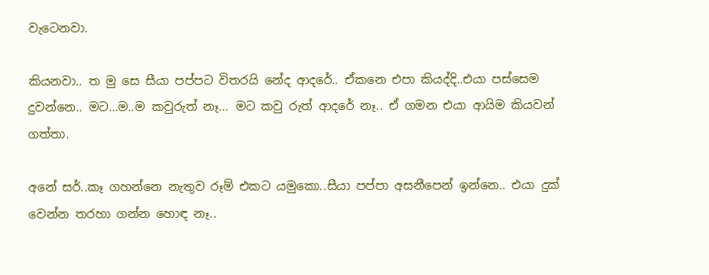වැටෙනවා.

කියනවා.. ත මු සෙ සීයා පප්පට විතරයි නේද ආදරේ.. ඒකනෙ එපා කියද්දි..එයා පස්සෙම දුවන්නෙ.. මට…ම..ම කවුරුත් නෑ… මට කවු රුත් ආදරේ නෑ.. ඒ ගමන එයා ආයිම කියවන් ගත්තා.

අනේ සර්..කෑ ගහන්නෙ නැතුව රූම් එකට යමුකො..සීයා පප්පා අසනීපෙන් ඉන්නෙ.. එයා දුක් වෙන්න තරහා ගන්න හොඳ නෑ..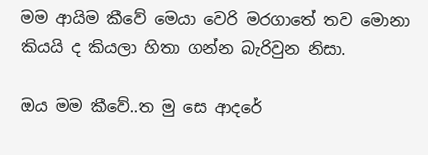මම ආයිම කීවේ මෙයා වෙරි මරගාතේ තව මොනා කියයි ද කියලා හිතා ගන්න බැරිවුන නිසා.

ඔය මම කීවේ..ත මු සෙ ආදරේ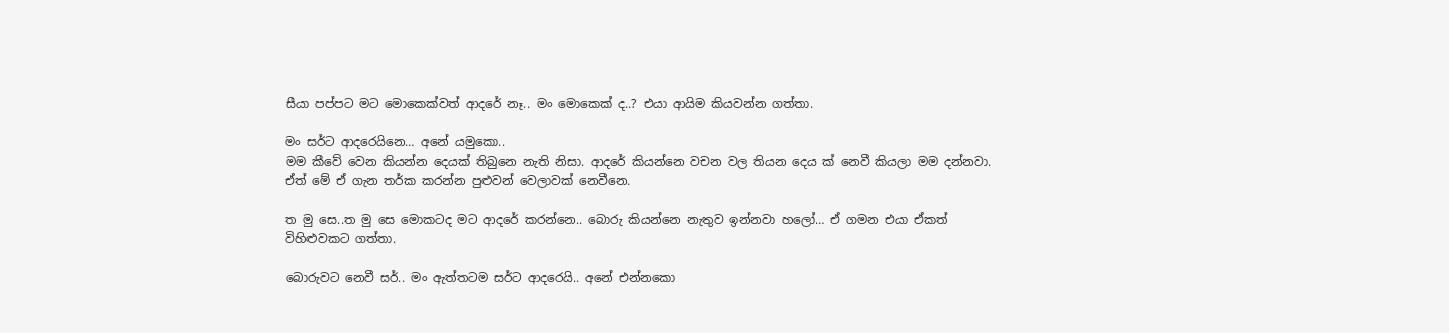සීයා පප්පට මට මොකෙක්වත් ආදරේ නෑ.. මං මොකෙක් ද..? එයා ආයිම කියවන්න ගත්තා.

මං සර්ට ආදරෙයිනෙ… අනේ යමුකො..
මම කීවේ වෙන කියන්න දෙයක් තිබුනෙ නැති නිසා. ආදරේ කියන්නෙ වචන වල තියන දෙය ක් නෙවී කියලා මම දන්නවා. ඒත් මේ ඒ ගැන තර්ක කරන්න පුළුවන් වෙලාවක් නෙවීනෙ.

ත මු සෙ..ත මු සෙ මොකටද මට ආදරේ කරන්නෙ.. බොරු කියන්නෙ නැතුව ඉන්නවා හලෝ… ඒ ගමන එයා ඒකත් විහිළුවකට ගත්තා.

බොරුවට නෙවී සර්.. මං ඇත්තටම සර්ට ආදරෙයි.. අනේ එන්නකො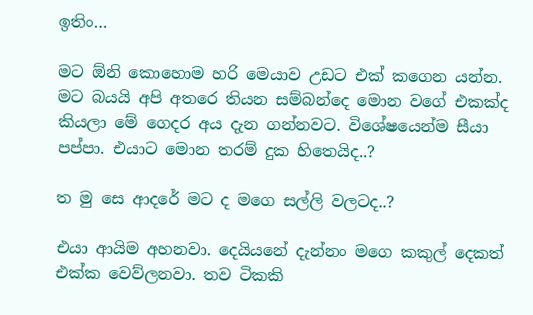ඉතිං…

මට ඕනි කොහොම හරි මෙයාව උඩට එක් කගෙන යන්න. මට බයයි අපි අතරෙ තියන සම්බන්දෙ මොන වගේ එකක්ද කියලා මේ ගෙදර අය දැන ගන්නවට. විශේෂයෙන්ම සීයා පප්පා. එයාට මොන තරම් දුක හිතෙයිද..?

ත මු සෙ ආදරේ මට ද මගෙ සල්ලි වලටද..?

එයා ආයිම අහනවා. දෙයියනේ දැන්නං මගෙ කකුල් දෙකත් එක්ක වෙව්ලනවා. තව ටිකකි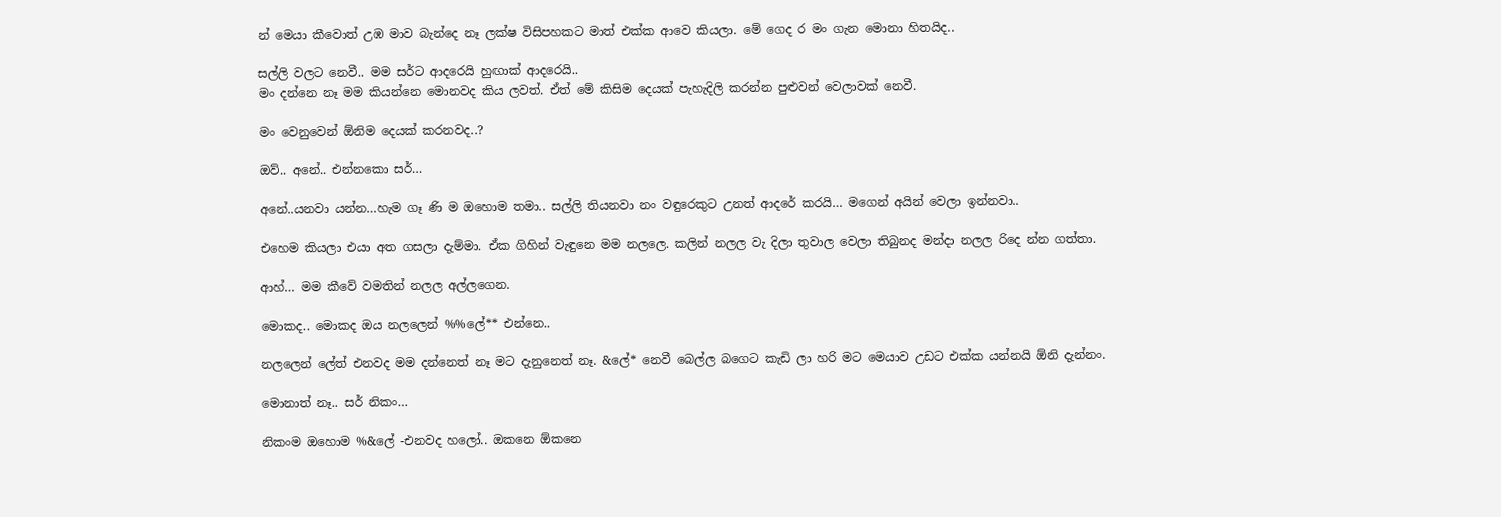න් මෙයා කීවොත් උඹ මාව බැන්දෙ නෑ ලක්ෂ විසිපහකට මාත් එක්ක ආවෙ කියලා. මේ ගෙද ර මං ගැන මොනා හිතයිද..

සල්ලි වලට නෙවී.. මම සර්ට ආදරෙයි හුඟාක් ආදරෙයි..
මං දන්නෙ නෑ මම කියන්නෙ මොනවද කිය ලවත්. ඒත් මේ කිසිම දෙයක් පැහැදිලි කරන්න පුළුවන් වෙලාවක් නෙවී.

මං වෙනුවෙන් ඕනිම දෙයක් කරනවද..?

ඔව්.. අනේ.. එන්නකො සර්…

අනේ..යනවා යන්න…හැම ගෑ ණි ම ඔහොම තමා.. සල්ලි තියනවා නං වඳුරෙකුට උනත් ආදරේ කරයි… මගෙන් අයින් වෙලා ඉන්නවා..

එහෙම කියලා එයා අත ගසලා දැම්මා. ඒක ගිහින් වැඳුනෙ මම නලලෙ. කලින් නලල වැ දිලා තුවාල වෙලා තිබුනද මන්දා නලල රිදෙ න්න ගත්තා.

ආහ්… මම කීවේ වමතින් නලල අල්ලගෙන.

මොකද.. මොකද ඔය නලලෙන් %%ලේ** එන්නෙ..

නලලෙන් ලේත් එනවද මම දන්නෙත් නෑ මට දැනුනෙත් නෑ. &ලේ* නෙවී බෙල්ල බගෙට කැඩි ලා හරි මට මෙයාව උඩට එක්ක යන්නයි ඕනි දැන්නං.

මොනාත් නෑ.. සර් නිකං…

නිකංම ඔහොම %&ලේ -එනවද හලෝ.. ඔකනෙ ඕකනෙ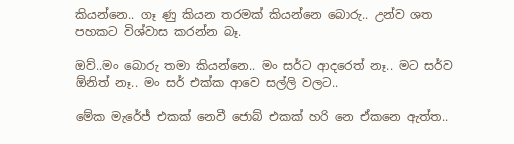කියන්නෙ.. ගෑ ණු කියන තරමක් කියන්නෙ බොරු.. උන්ව ශත පහකට විශ්වාස කරන්න බෑ.

ඔව්..මං බොරු තමා කියන්නෙ.. මං සර්ට ආදරෙත් නෑ.. මට සර්ව ඕනිත් නෑ.. මං සර් එක්ක ආවෙ සල්ලි වලට..

මේක මැරේජ් එකක් නෙවී ජොබ් එකක් හරි නෙ ඒකනෙ ඇත්ත..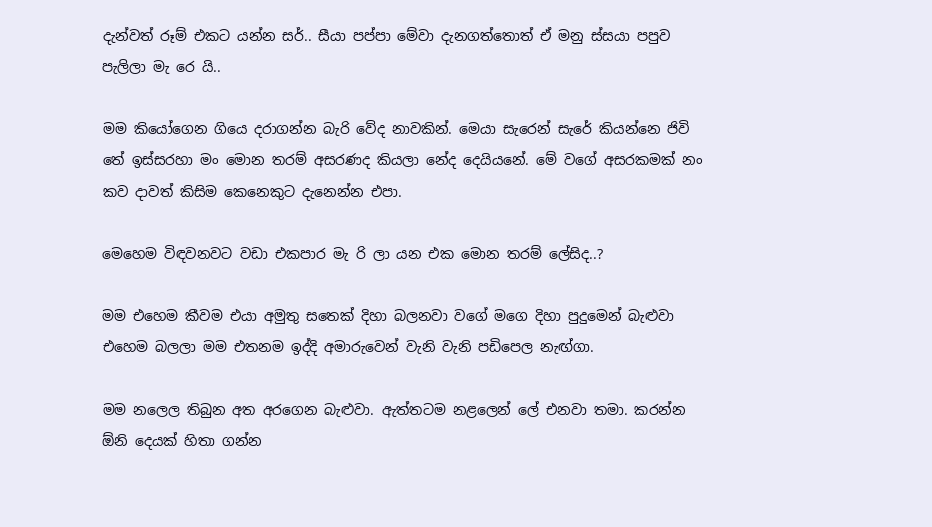දැන්වත් රූම් එකට යන්න සර්.. සීයා පප්පා මේවා දැනගත්තොත් ඒ මනු ස්සයා පපුව පැලිලා මැ රෙ යි..

මම කියෝගෙන ගියෙ දරාගන්න බැරි වේද නාවකින්. මෙයා සැරෙන් සැරේ කියන්නෙ ජිවි තේ ඉස්සරහා මං මොන තරම් අසරණද කියලා නේද දෙයියනේ. මේ වගේ අසරකමක් නං කව දාවත් කිසිම කෙනෙකුට දැනෙන්න එපා.

මෙහෙම විඳවනවට වඩා එකපාර මැ රි ලා යන එක මොන තරම් ලේසිද..?

මම එහෙම කීවම එයා අමුතු සතෙක් දිහා බලනවා වගේ මගෙ දිහා පුදුමෙන් බැළුවා එහෙම බලලා මම එතනම ඉද්දි අමාරුවෙන් වැනි වැනි පඩිපෙල නැඟ්ගා.

මම නලෙල තිබුන අත අරගෙන බැළුවා. ඇත්තටම නළලෙන් ලේ එනවා තමා. කරන්න ඕනි දෙයක් හිතා ගන්න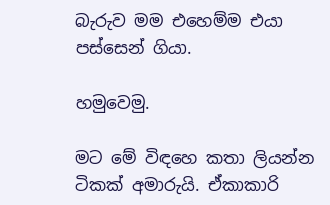බැරුව මම එහෙම්ම එයා පස්සෙන් ගියා.

හමුවෙමු.

මට මේ විඳහෙ කතා ලියන්න ටිකක් අමාරුයි. ඒකාකාරි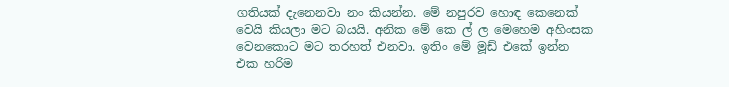ගතියක් දැනෙනවා නං කියන්න. මේ නපුරව හොඳ කෙනෙක් වෙයි කියලා මට බයයි. අනික මේ කෙ ල් ල මෙහෙම අහිංසක වෙනකොට මට තරහත් එනවා. ඉතිං මේ මූඩ් එකේ ඉන්න එක හරිම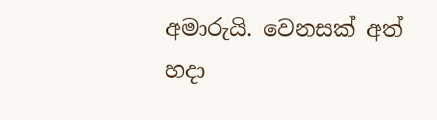අමාරුයි. වෙනසක් අත් හදා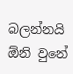බලන්නයි ඕනි වුනේ